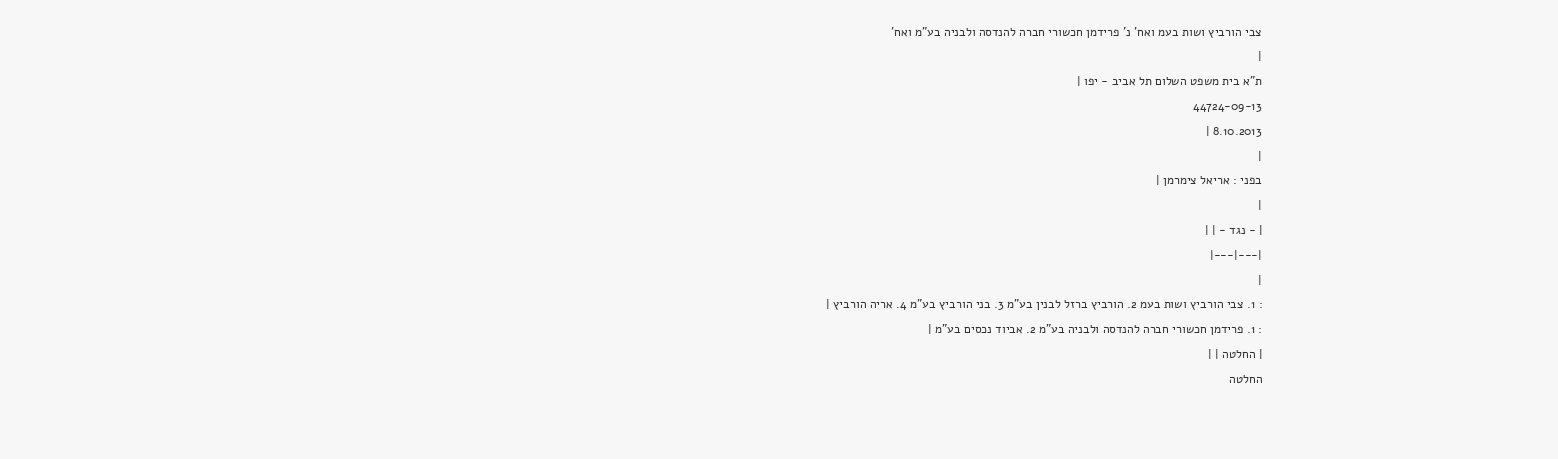צבי הורביץ ושות בעמ ואח' נ' פרידמן חכשורי חברה להנדסה ולבניה בע"מ ואח'
|
ת"א בית משפט השלום תל אביב - יפו |
44724-09-13
8.10.2013 |
|
בפני : אריאל צימרמן |
|
| - נגד - | |
|---|---|
|
: 1. צבי הורביץ ושות בעמ 2. הורביץ ברזל לבנין בע"מ 3. בני הורביץ בע"מ 4. אריה הורביץ |
: 1. פרידמן חכשורי חברה להנדסה ולבניה בע"מ 2. אביוד נכסים בע"מ |
| החלטה | |
החלטה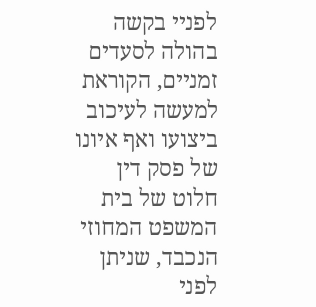לפניי בקשה בהולה לסעדים זמניים, הקוראת למעשה לעיכוב ביצועו ואף איונו של פסק דין חלוט של בית המשפט המחוזי הנכבד, שניתן לפני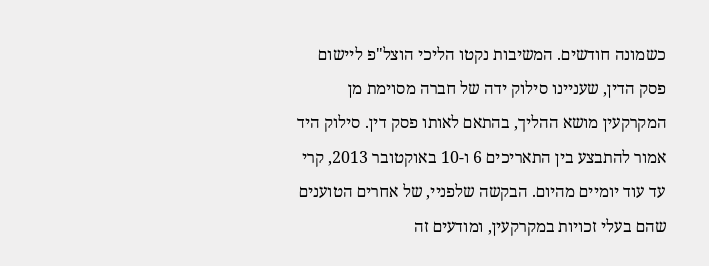כשמונה חודשים. המשיבות נקטו הליכי הוצל"פ ליישום פסק הדין, שעניינו סילוק ידה של חברה מסוימת מן המקרקעין מושא ההליך, בהתאם לאותו פסק דין. סילוק היד אמור להתבצע בין התאריכים 6 ו-10 באוקטובר 2013, קרי עד עוד יומיים מהיום. הבקשה שלפניי, של אחרים הטוענים שהם בעלי זכויות במקרקעין, ומודעים זה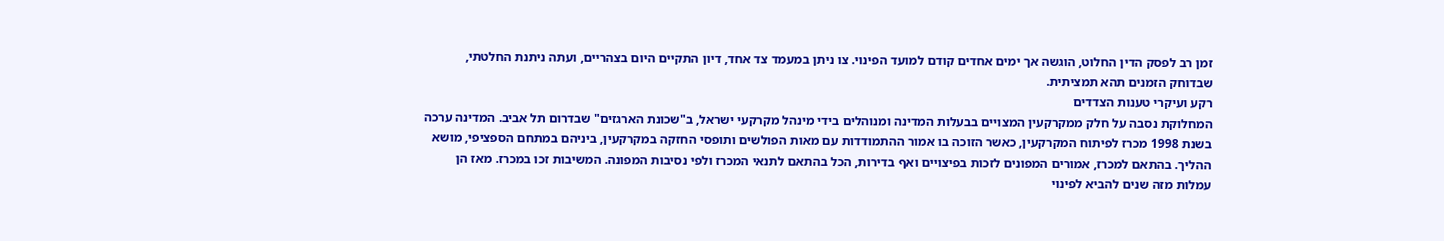זמן רב לפסק הדין החלוט, הוגשה אך ימים אחדים קודם למועד הפינוי. צו ניתן במעמד צד אחד, דיון התקיים היום בצהריים, ועתה ניתנת החלטתי, שבדוחק הזמנים תהא תמציתית.
רקע ועיקרי טענות הצדדים
המחלוקת נסבה על חלק ממקרקעין המצויים בבעלות המדינה ומנוהלים בידי מינהל מקרקעי ישראל, ב"שכונת הארגזים" שבדרום תל אביב. המדינה ערכה בשנת 1998 מכרז לפיתוח המקרקעין, כאשר הזוכה בו אמור ההתמודדות עם מאות הפולשים ותופסי החזקה במקרקעין, ביניהם במתחם הספציפי, מושא ההליך. בהתאם למכרז, אמורים המפונים לזכות בפיצויים ואף בדירות, הכל בהתאם לתנאי המכרז ולפי נסיבות המפונה. המשיבות זכו במכרז. מאז הן עמלות מזה שנים להביא לפינוי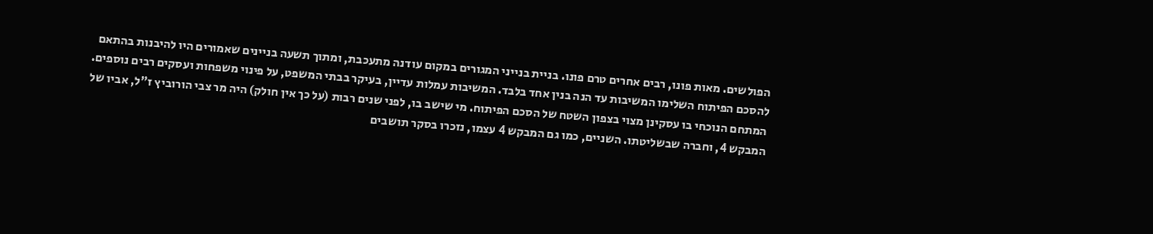הפולשים. מאות פונו, רבים אחרים טרם פונו. בניית בנייני המגורים במקום עודנה מתעכבת, ומתוך תשעה בניינים שאמורים היו להיבנות בהתאם להסכם הפיתוח השלימו המשיבות עד הנה בנין אחד בלבד. המשיבות עמלות עדיין, בעיקר בבתי המשפט, על פינוי משפחות ועסקים רבים נוספים.
המתחם הנוכחי בו עסקינן מצוי בצפון השטח של הסכם הפיתוח. מי שישב בו, לפני שנים רבות (על כך אין חולק) היה מר צבי הורוביץ ז"ל, אביו של המבקש 4, וחברה שבשליטתו. השניים, כמו גם המבקש 4 עצמו, נזכרו בסקר תושבים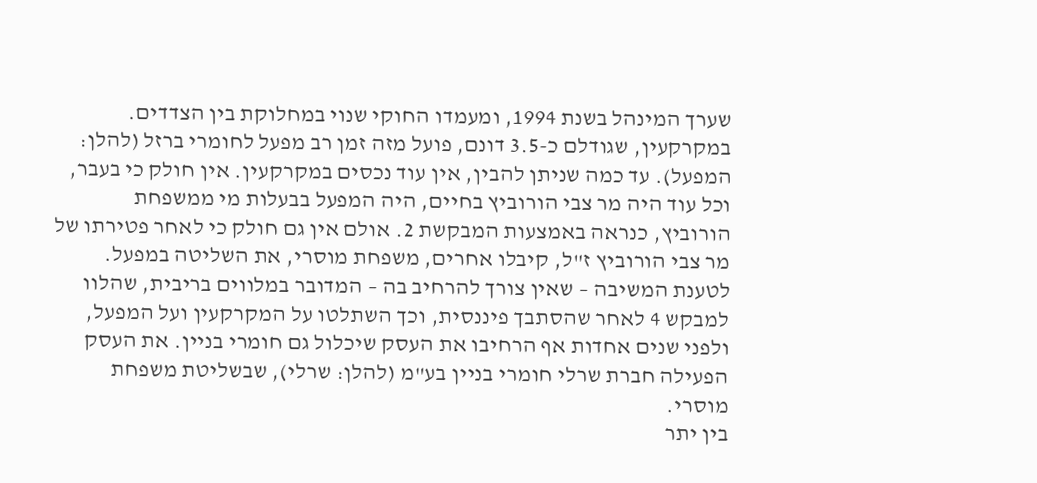שערך המינהל בשנת 1994, ומעמדו החוקי שנוי במחלוקת בין הצדדים.
במקרקעין, שגודלם כ-3.5 דונם, פועל מזה זמן רב מפעל לחומרי ברזל (להלן: המפעל). עד כמה שניתן להבין, אין עוד נכסים במקרקעין. אין חולק כי בעבר, וכל עוד היה מר צבי הורוביץ בחיים, היה המפעל בבעלות מי ממשפחת הורוביץ, כנראה באמצעות המבקשת 2. אולם אין גם חולק כי לאחר פטירתו של מר צבי הורוביץ ז"ל, קיבלו אחרים, משפחת מוסרי, את השליטה במפעל. לטענת המשיבה – שאין צורך להרחיב בה – המדובר במלווים בריבית, שהלוו למבקש 4 לאחר שהסתבך פיננסית, וכך השתלטו על המקרקעין ועל המפעל, ולפני שנים אחדות אף הרחיבו את העסק שיכלול גם חומרי בניין. את העסק הפעילה חברת שרלי חומרי בניין בע"מ (להלן: שרלי), שבשליטת משפחת מוסרי.
בין יתר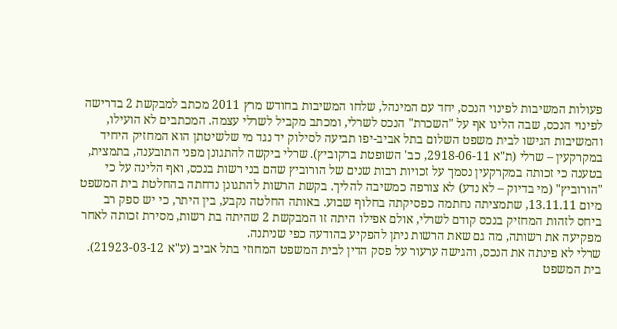פעולות המשיבות לפינוי הנכס, יחד עם המינהל, שלחו המשיבות בחודש מרץ 2011 מכתב למבקשת 2 בדרישה לפינוי הנכס, שבה הלינו אף על "השכרת" הנכס לשרלי, ומכתב מקביל לשרלי עצמה. המכתבים לא הועילו, והמשיבות הגישו לבית משפט השלום בתל אביב-יפו תביעה לסילוק יד נגד מי שלשיטתן הוא המחזיק היחיד במקרקעין – שרלי (ת"א 2918-06-11, כב' השופטת ברקוביץ). שרלי ביקשה להתגונן מפני התובענה, בתמצית, בטענה כי זכותה במקרקעין נסמך על זכויות רבות שנים של הורוביץ שהם בני רשות בנכס, ואף הלינה על כי "הורוביץ" (מי בדיוק – לא נדע) לא צורפה כמשיבה להליך. בקשת הרשות להתגונן נדחתה בהחלטת בית המשפט מיום 13.11.11, שתמציתה נחתמה כפסיקתה בחלוף שבוע. באותה החלטה נקבע, בין היתר, כי יש ספק רב ביחס לזהות המחזיק בנכס קודם לשרלי, אולם אפילו היתה זו המבקשת 2 שהיתה בת רשות, מסירת זכותה לאחר מפקיעה את רשותה, מה גם שאת הרשות ניתן להפקיע בהודעה כפי שניתנה.
שרלי לא פינתה את הנכס, והגישה ערעור על פסק הדין לבית המשפט המחוזי בתל אביב (ע"א 21923-03-12). בית המשפט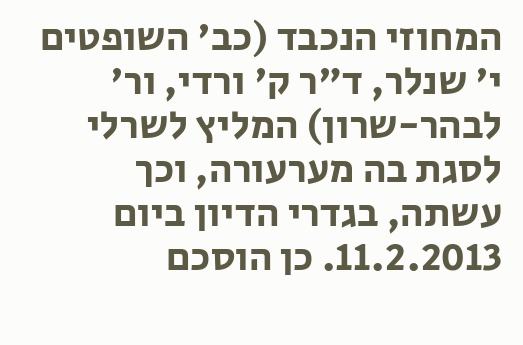המחוזי הנכבד (כב' השופטים י' שנלר, ד"ר ק' ורדי, ור' לבהר-שרון) המליץ לשרלי לסגת בה מערעורה, וכך עשתה, בגדרי הדיון ביום 11.2.2013. כן הוסכם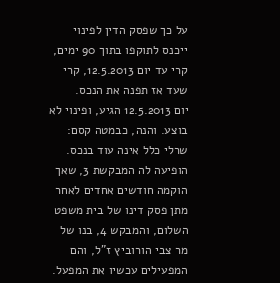על כך שפסק הדין לפינוי ייכנס לתוקפו בתוך 90 ימים, קרי עד יום 12.5.2013, קרי שעד אז תפנה את הנכס.
יום 12.5.2013 הגיע, ופינוי לא בוצע. והנה, כבמטה קסם: שרלי כלל אינה עוד בנכס. הופיעה לה המבקשת 3, שאך הוקמה חודשים אחדים לאחר מתן פסק דינו של בית משפט השלום, והמבקש 4, בנו של מר צבי הורוביץ ז"ל, והם המפעילים עכשיו את המפעל.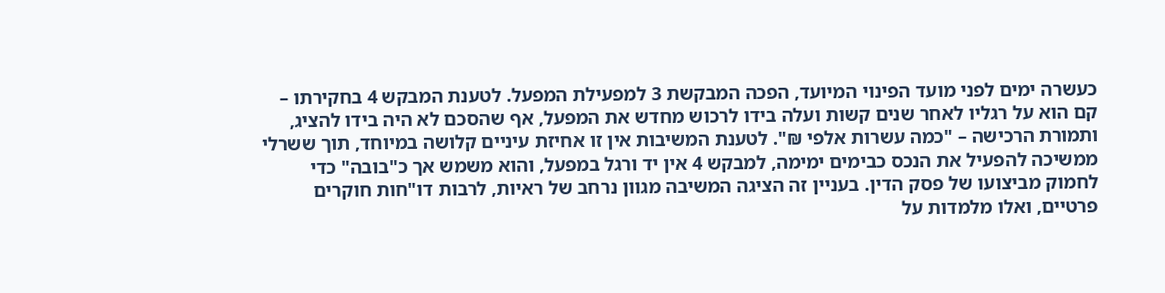כעשרה ימים לפני מועד הפינוי המיועד, הפכה המבקשת 3 למפעילת המפעל. לטענת המבקש 4 בחקירתו – קם הוא על רגליו לאחר שנים קשות ועלה בידו לרכוש מחדש את המפעל, אף שהסכם לא היה בידו להציג, ותמורת הרכישה – "כמה עשרות אלפי ₪". לטענת המשיבות אין זו אחיזת עיניים קלושה במיוחד, תוך ששרלי ממשיכה להפעיל את הנכס כבימים ימימה, למבקש 4 אין יד ורגל במפעל, והוא משמש אך כ"בובה" כדי לחמוק מביצועו של פסק הדין. בעניין זה הציגה המשיבה מגוון נרחב של ראיות, לרבות דו"חות חוקרים פרטיים, ואלו מלמדות על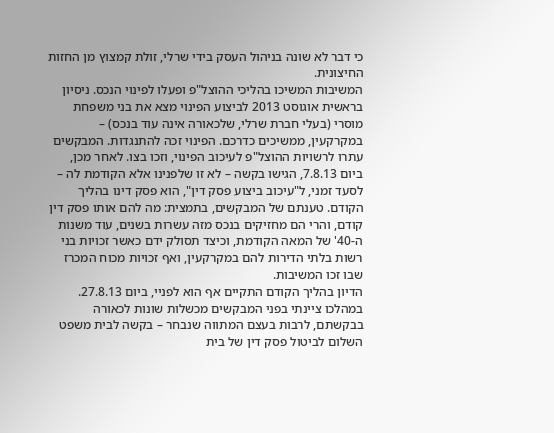כי דבר לא שונה בניהול העסק בידי שרלי, זולת קמצוץ מן החזות החיצונית.
המשיבות המשיכו בהליכי ההוצל"פ ופעלו לפינוי הנכס. ניסיון בראשית אוגוסט 2013 לביצוע הפינוי מצא את בני משפחת מוסרי (בעלי חברת שרלי, שלכאורה אינה עוד בנכס) – במקרקעין, ממשיכים כדרכם. הפינוי זכה להתנגדות. המבקשים עתרו לרשויות ההוצל"פ לעיכוב הפינוי, וזכו בצו. לאחר מכן, ביום 7.8.13, הגישו בקשה – לא זו שלפנינו אלא הקודמת לה – לסעד זמני, ל"עיכוב ביצוע פסק דין", הוא פסק דינו בהליך הקודם. טענתם של המבקשים, בתמצית: מה להם אותו פסק דין קודם, והרי הם מחזיקים בנכס מזה עשרות בשנים, עוד משנות ה-40' של המאה הקודמת, וכיצד תסולק ידם כאשר זכויות בני רשות בלתי הדירות להם במקרקעין, ואף זכויות מכוח המכרז שבו זכו המשיבות.
הדיון בהליך הקודם התקיים אף הוא לפניי, ביום 27.8.13. במהלכו ציינתי בפני המבקשים מכשלות שונות לכאורה בבקשתם, לרבות בעצם המתווה שנבחר – בקשה לבית משפט השלום לביטול פסק דין של בית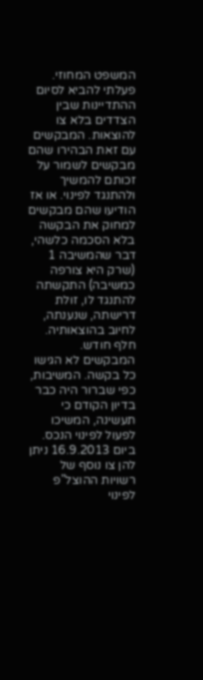המשפט המחוזי. פעלתי להביא לסיום ההתדיינות שבין הצדדים בלא צו להוצאות. המבקשים עם זאת הבהירו שהם מבקשים לשמור על זכותם להמשיך ולהתנגד לפינוי. או אז הודיעו שהם מבקשים למחוק את הבקשה בלא הסכמה כלשהי, דבר שהמשיבה 1 (שרק היא צורפה כמשיבה) התקשתה להתנגד לו, זולת דרישתה, שנענתה, לחיוב בהוצאותיה.
חלף חודש. המבקשים לא הגישו כל בקשה. המשיבות, כפי שברור היה כבר בדיון הקודם כי תעשינה, המשיכו לפעול לפינוי הנכס. ביום 16.9.2013 ניתן להן צו נוסף של רשויות ההוצל"פ לפינוי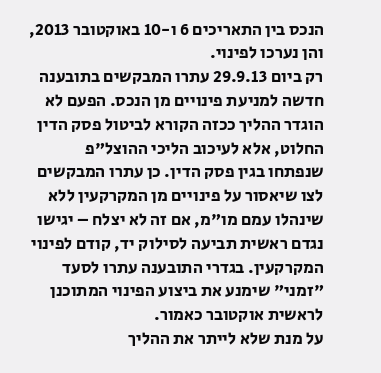הנכס בין התאריכים 6 ו-10 באוקטובר 2013, והן נערכו לפינוי.
רק ביום 29.9.13 עתרו המבקשים בתובענה חדשה למניעת פינויים מן הנכס. הפעם לא הוגדר ההליך ככזה הקורא לביטול פסק הדין החלוט, אלא לעיכוב הליכי ההוצל"פ שנפתחו בגין פסק הדין. כן עתרו המבקשים לצו שיאסור על פינויים מן המקרקעין ללא שינהלו עמם מו"מ, אם זה לא יצלח – יגישו נגדם ראשית תביעה לסילוק יד, קודם לפינוי המקרקעין. בגדרי התובענה עתרו לסעד "זמני" שימנע את ביצוע הפינוי המתוכנן לראשית אוקטובר כאמור.
על מנת שלא לייתר את ההליך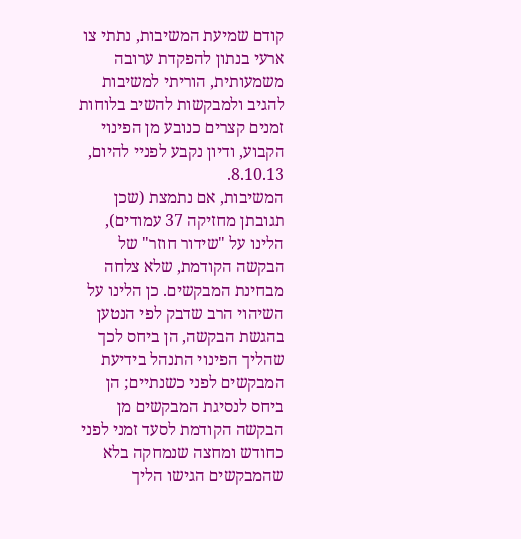קודם שמיעת המשיבות, נתתי צו ארעי בנתון להפקדת ערובה משמעותית, הוריתי למשיבות להגיב ולמבקשות להשיב בלוחות זמנים קצרים כנובע מן הפינוי הקבוע, ודיון נקבע לפניי להיום, 8.10.13.
המשיבות, אם נתמצת (שכן תגובתן מחזיקה 37 עמודים), הלינו על "שידור חוזר" של הבקשה הקודמת, שלא צלחה מבחינת המבקשים. כן הלינו על השיהוי הרב שדבק לפי הנטען בהגשת הבקשה, הן ביחס לכך שהליך הפינוי התנהל בידיעת המבקשים לפני כשנתיים; הן ביחס לנסיגת המבקשים מן הבקשה הקודמת לסעד זמני לפני כחודש ומחצה שנמחקה בלא שהמבקשים הגישו הליך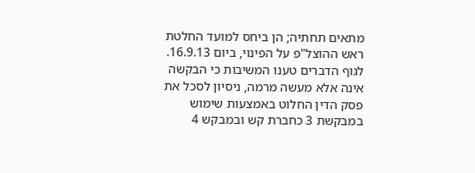מתאים תחתיה; הן ביחס למועד החלטת ראש ההוצל"פ על הפינוי, ביום 16.9.13. לגוף הדברים טענו המשיבות כי הבקשה אינה אלא מעשה מרמה, ניסיון לסכל את פסק הדין החלוט באמצעות שימוש במבקשת 3 כחברת קש ובמבקש 4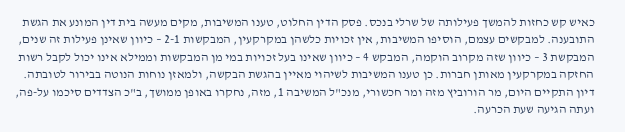כאיש קש כחזות להמשך פעילותה של שרלי בנכס. פסק הדין החלוט, טענו המשיבות, מקים מעשה בית דין המונע את הגשת התובענה. למבקשים עצמם, הוסיפו המשיבות, אין זכויות כלשהן במקרקעין, המבקשות 2-1 – כיוון שאינן פעילות זה שנים, המבקשת 3 – כיוון שזה מקרוב הוקמה, המבקש 4 – כיוון שאינו בעל זכויות במי מן המבקשות וממילא אינו יכול לקבל רשות החזקה במקרקעין מאותן חברות. כן טענו המשיבות לשיהוי מאיין בהגשת הבקשה, ולמאזן נוחות הנוטה בבירור לטובתה.
דיון התקיים היום, מר הורוביץ מזה ומר חכשורי, מנכ"ל המשיבה 1, מזה, נחקרו באופן ממושך, ב"כ הצדדים סיכמו על-פה, ועתה הגיעה שעת הכרעה.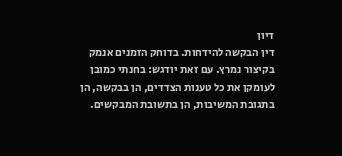דיון
דין הבקשה להידחות. בדוחק הזמנים אנמק בקיצור נמרץ. עם זאת יודגש: בחנתי כמובן לעומקן את כל טענות הצדדים, הן בבקשה, הן בתגובת המשיבות, הן בתשובת המבקשים.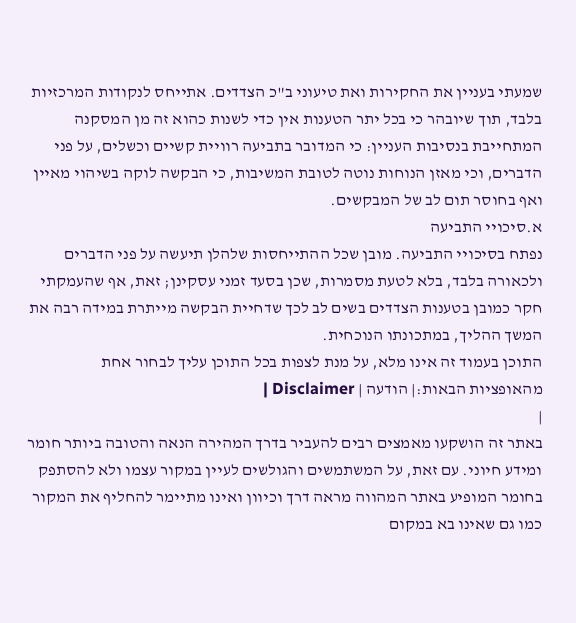שמעתי בעניין את החקירות ואת טיעוני ב"כ הצדדים. אתייחס לנקודות המרכזיות בלבד, תוך שיובהר כי בכל יתר הטענות אין כדי לשנות כהוא זה מן המסקנה המתחייבת בנסיבות העניין: כי המדובר בתביעה רוויית קשיים וכשלים, על פני הדברים, וכי מאזן הנוחות נוטה לטובת המשיבות, כי הבקשה לוקה בשיהוי מאיין ואף בחוסר תום לב של המבקשים.
א.סיכויי התביעה
נפתח בסיכויי התביעה. מובן שכל ההתייחסות שלהלן תיעשה על פני הדברים ולכאורה בלבד, בלא לטעת מסמרות, שכן בסעד זמני עסקינן; זאת, אף שהעמקתי חקר כמובן בטענות הצדדים בשים לב לכך שדחיית הבקשה מייתרת במידה רבה את המשך ההליך, במתכונתו הנוכחית.
התוכן בעמוד זה אינו מלא, על מנת לצפות בכל התוכן עליך לבחור אחת מהאופציות הבאות:| הודעה | Disclaimer |
|
באתר זה הושקעו מאמצים רבים להעביר בדרך המהירה הנאה והטובה ביותר חומר ומידע חיוני. עם זאת, על המשתמשים והגולשים לעיין במקור עצמו ולא להסתפק בחומר המופיע באתר המהווה מראה דרך וכיוון ואינו מתיימר להחליף את המקור כמו גם שאינו בא במקום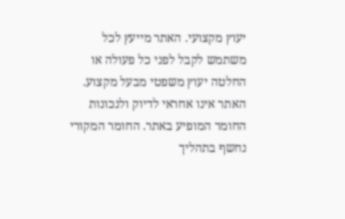יעוץ מקצועי. האתר מייעץ לכל משתמש לקבל לפני כל פעולה או החלטה יעוץ משפטי מבעל מקצוע. האתר אינו אחראי לדיוק ולנכונות החומר המופיע באתר. החומר המקורי נחשף בתהליך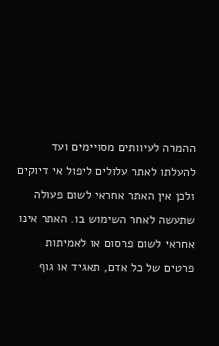ההמרה לעיוותים מסויימים ועד להעלתו לאתר עלולים ליפול אי דיוקים ולכן אין האתר אחראי לשום פעולה שתעשה לאחר השימוש בו. האתר אינו אחראי לשום פרסום או לאמיתות פרטים של כל אדם, תאגיד או גוף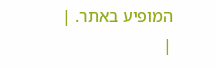המופיע באתר. |
|